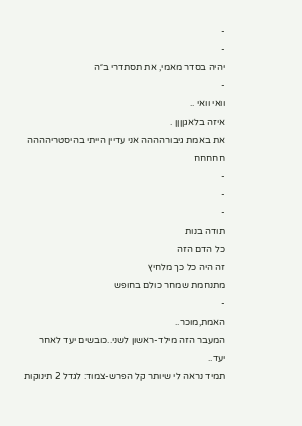-
-
יהיה בסדר מאמי, את תסתדרי ב״ה
-
וואי וואי ..
איזה בלאגןןןן .
את באמת גיבורהההה אני עדיין הייתי בהיסטריהההה חחחחח
-
-
-
תודה בנות
כל הדם הזה
זה היה כל כך מלחיץ
מתנחמת שמחר כולם בחופש
-
האמת,מוכר..
המעבר הזה מילד-ראשון לשני..כובשים יעד לאחר יעד..
תמיד נראה לי שיותר קל הפרש-צמוד: לגדל 2 תינוקות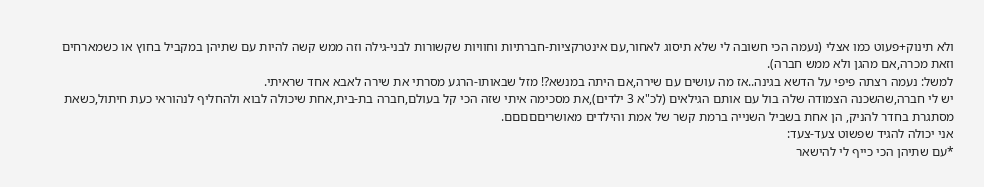ולא תינוק+פעוט כמו אצלי (נעמה הכי חשובה לי שלא תיסוג לאחור,עם אינטרקציות-חברתיות וחוויות שקשורות לבני-גילה וזה ממש קשה להיות עם שתיהן במקביל בחוץ או כשמארחים וזאת מכרה,אם מהגן ולא ממש חברה).
למשל: נעמה רצתה פיפי על הדשא בגינה..אז מה עושים עם שירה,אם היתה במנשא?! מזל שבאותו-הרגע מסרתי את שירה לאבא אחד שראיתי.
יש לי חברה,שהשכנה הצמודה שלה בול עם אותם הגילאים (לכ"א 3 ילדים),את מסכימה איתי שזה הכי קל בעולם,חברה בת-בית,אחת שיכולה לבוא ולהחליף לנהוראי כעת חיתול,כשאת מסתגרת בחדר להניק, הן אחת בשביל השנייה ברמת קשר של אמת והילדים מאושריםםםםם.
אני יכולה להגיד שפשוט צעד-צעד:
*עם שתיהן הכי כייף לי להישאר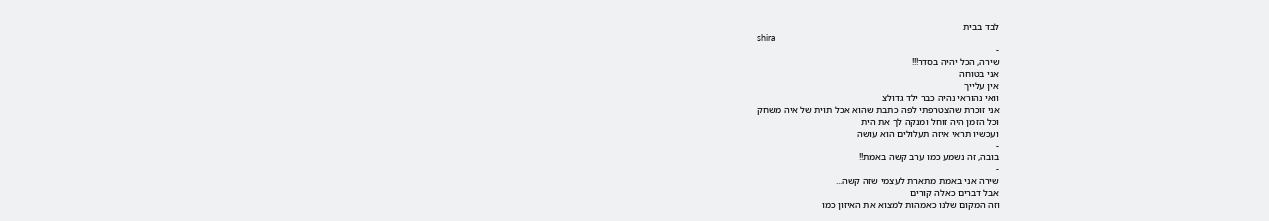לבד בבית
shira
-
שירה, הכל יהיה בסדר!!!
אני בטוחה
אין עלייך
וואי נהוראי נהיה כבר ילד גדולצ
אני זוכרת שהצטרפתי לפה כתבת שהוא אכל תוית של איה משחק
וכל הזמן היה זוחל ומנקה לך את הית
ועכשיו תראי איזה תעלולים הוא עושה
-
בובה, זה נשמע כמו ערב קשה באמת!!
-
שירה אני באמת מתארת לעצמי שזה קשה...
אבל דברים כאלה קורים
וזה המקום שלנו כאמהות למצוא את האיזון כמו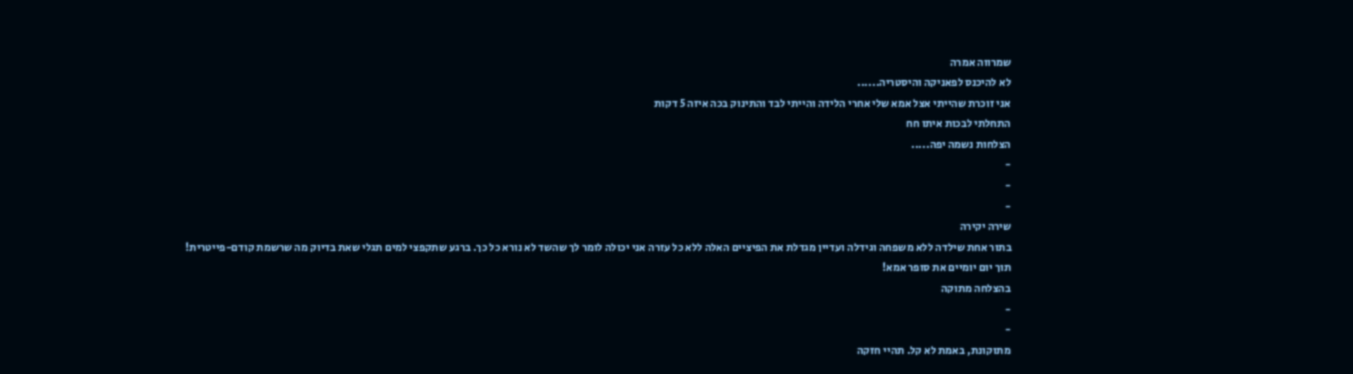שמרווה אמרה
לא להיכנס לפאניקה והיסטריה......
אני זוכרת שהייתי אצל אמא שלי אחרי הלידה והייתי לבד והתינוק בכה איזה 5 דקות
התחלתי לבכות איתו חח
הצלחות נשמה יפה.....
-
-
-
שירה יקירה
בתור אחת שילדה ללא משפחה וגידלה ועדיין מגדלת את הפיציים האלה ללא כל עזרה אני יכולה לומר לך שהשד לא נורא כל כך. ברגע שתקפצי למים תגלי שאת בדיוק מה שרשמת קודם-פייטרית!
תוך יום יומיים את סופר אמא!
בהצלחה מתוקה
-
-
מתוקונת, באמת לא קל. תהיי חזקה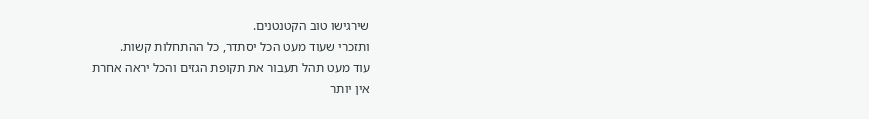שירגישו טוב הקטנטנים.
ותזכרי שעוד מעט הכל יסתדר, כל ההתחלות קשות.
עוד מעט תהל תעבור את תקופת הגזים והכל יראה אחרת
אין יותר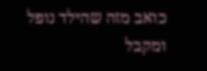כואב מזה שהילד נופל ומקבל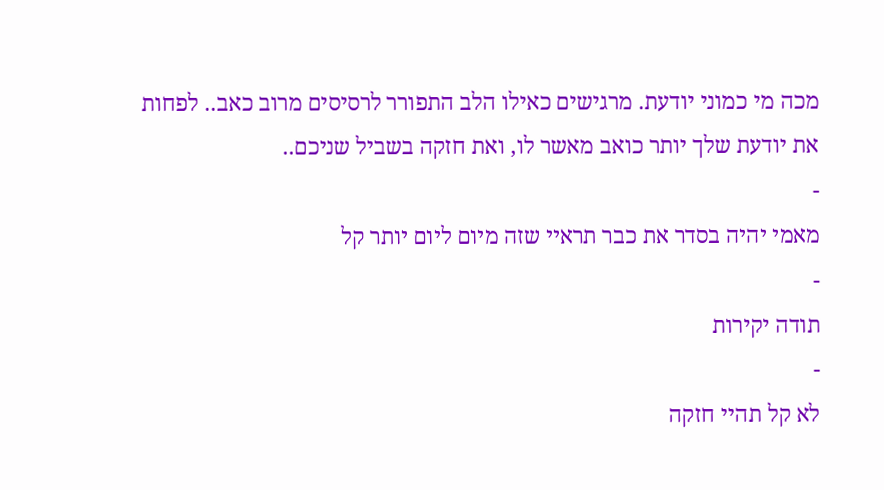מכה מי כמוני יודעת. מרגישים כאילו הלב התפורר לרסיסים מרוב כאב.. לפחות את יודעת שלך יותר כואב מאשר לו, ואת חזקה בשביל שניכם..
-
מאמי יהיה בסדר את כבר תראיי שזה מיום ליום יותר קל
-
תודה יקירות
-
לא קל תהיי חזקה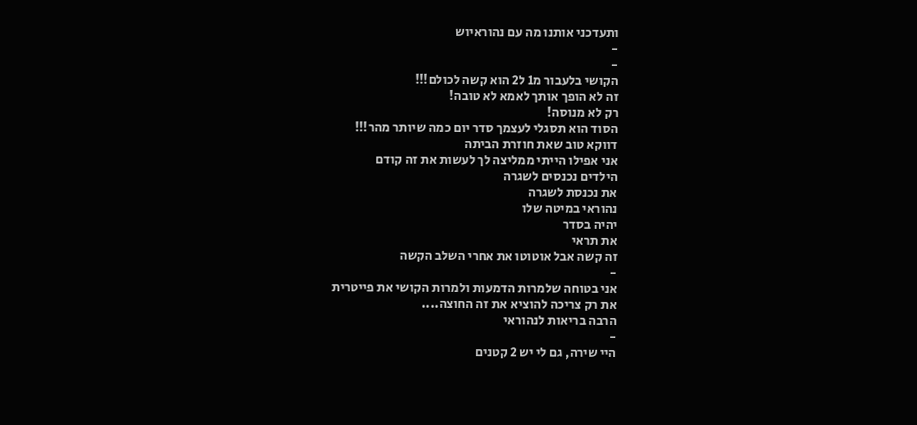ותעדכני אותנו מה עם נהוראיוש
-
-
הקושי בלעבור מ1 ל2 הוא קשה לכולם!!!
זה לא הופך אותך לאמא לא טובה!
רק לא מנוסה!
הסוד הוא תסגלי לעצמך סדר יום כמה שיותר מהר!!!
דווקא טוב שאת חוזרת הביתה
אני אפילו הייתי ממליצה לך לעשות את זה קודם
הילדים נכנסים לשגרה
את נכנסת לשגרה
נהוראי במיטה שלו
יהיה בסדר
את תראי
זה קשה אבל אוטוטו את אחרי השלב הקשה
-
אני בטוחה שלמרות הדמעות ולמרות הקושי את פייטרית
את רק צריכה להוציא את זה החוצה....
הרבה בריאות לנהוראי
-
היי שירה, גם לי יש 2 קטנים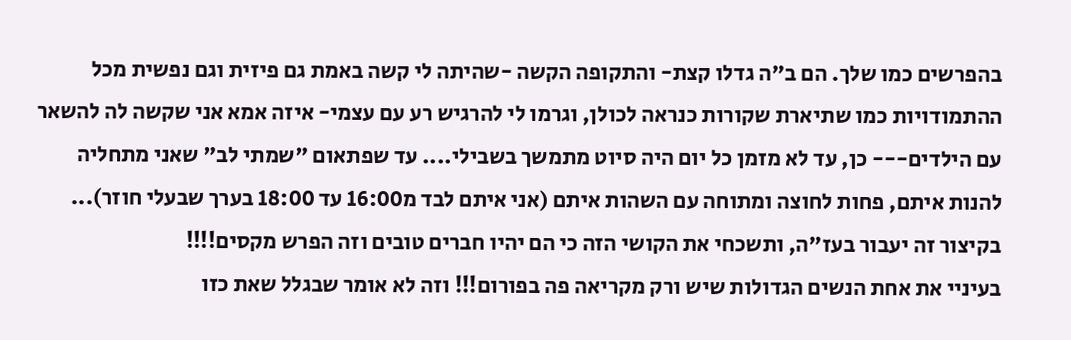בהפרשים כמו שלך. הם ב"ה גדלו קצת- והתקופה הקשה -שהיתה לי קשה באמת גם פיזית וגם נפשית מכל ההתמודויות כמו שתיארת שקורות כנראה לכולן, וגרמו לי להרגיש רע עם עצמי- איזה אמא אני שקשה לה להשאר עם הילדים--- כן, עד לא מזמן כל יום היה סיוט מתמשך בשבילי.... עד שפתאום "שמתי לב" שאני מתחליה להנות איתם, פחות לחוצה ומתוחה עם השהות איתם (אני איתם לבד מ16:00 עד 18:00 בערך שבעלי חוזר)... בקיצור זה יעבור בעז"ה, ותשכחי את הקושי הזה כי הם יהיו חברים טובים וזה הפרש מקסים!!!!
בעיניי את אחת הנשים הגדולות שיש ורק מקריאה פה בפורום!!! וזה לא אומר שבגלל שאת כזו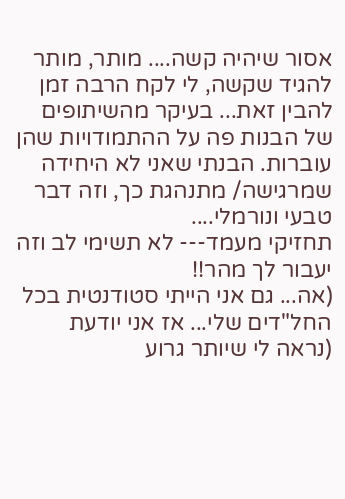אסור שיהיה קשה.... מותר, מותר להגיד שקשה, לי לקח הרבה זמן להבין זאת... בעיקר מהשיתופים של הבנות פה על ההתמודויות שהן עוברות. הבנתי שאני לא היחידה שמרגישה/ מתנהגת כך, וזה דבר טבעי ונורמלי....
תחזיקי מעמד--- לא תשימי לב וזה יעבור לך מהר!!
(אה... גם אני הייתי סטודנטית בכל החל"דים שלי... אז אני יודעת (נראה לי שיותר גרוע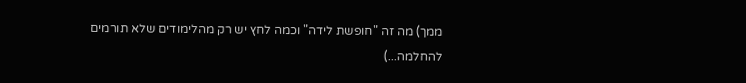ממך) מה זה "חופשת לידה" וכמה לחץ יש רק מהלימודים שלא תורמים להחלמה...)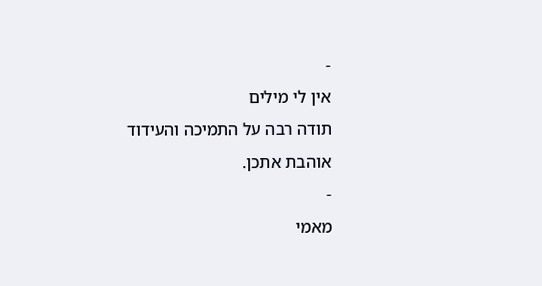-
אין לי מילים
תודה רבה על התמיכה והעידוד
אוהבת אתכן.
-
מאמי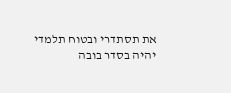את תסתדרי ובטוח תלמדי
יהיה בסדר בובה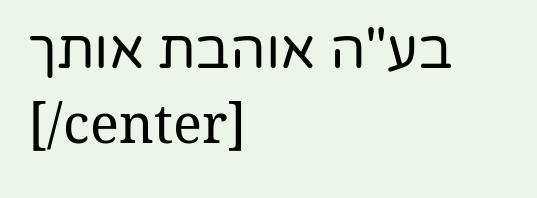בע"ה אוהבת אותך
[/center]